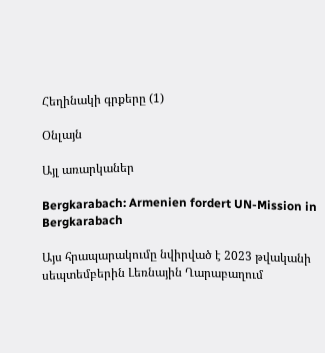Հեղինակի գրքերը (1)

Օնլայն

Այլ առարկաներ

Bergkarabach: Armenien fordert UN-Mission in Bergkarabach

Այս հրապարակումը նվիրված է 2023 թվականի սեպտեմբերին Լեռնային Ղարաբաղում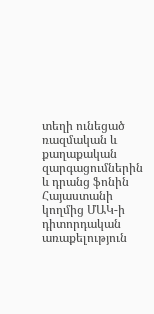տեղի ունեցած ռազմական և քաղաքական զարգացումներին և դրանց ֆոնին Հայաստանի կողմից ՄԱԿ-ի դիտորդական առաքելություն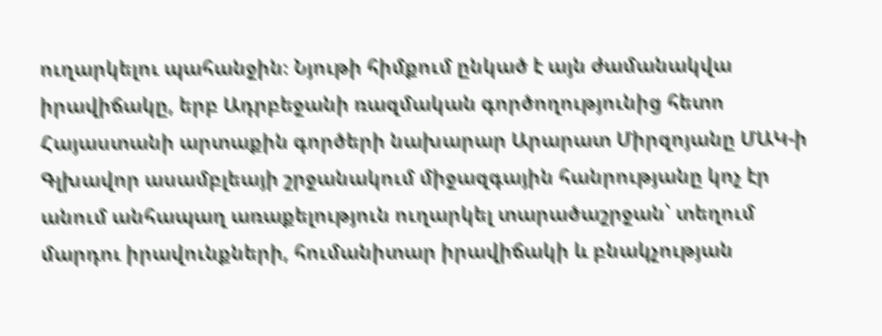ուղարկելու պահանջին։ Նյութի հիմքում ընկած է այն ժամանակվա իրավիճակը, երբ Ադրբեջանի ռազմական գործողությունից հետո Հայաստանի արտաքին գործերի նախարար Արարատ Միրզոյանը ՄԱԿ-ի Գլխավոր ասամբլեայի շրջանակում միջազգային հանրությանը կոչ էր անում անհապաղ առաքելություն ուղարկել տարածաշրջան՝ տեղում մարդու իրավունքների, հումանիտար իրավիճակի և բնակչության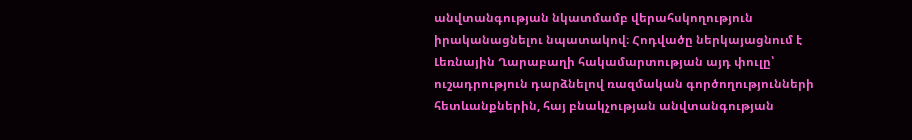անվտանգության նկատմամբ վերահսկողություն իրականացնելու նպատակով։ Հոդվածը ներկայացնում է Լեռնային Ղարաբաղի հակամարտության այդ փուլը՝ ուշադրություն դարձնելով ռազմական գործողությունների հետևանքներին, հայ բնակչության անվտանգության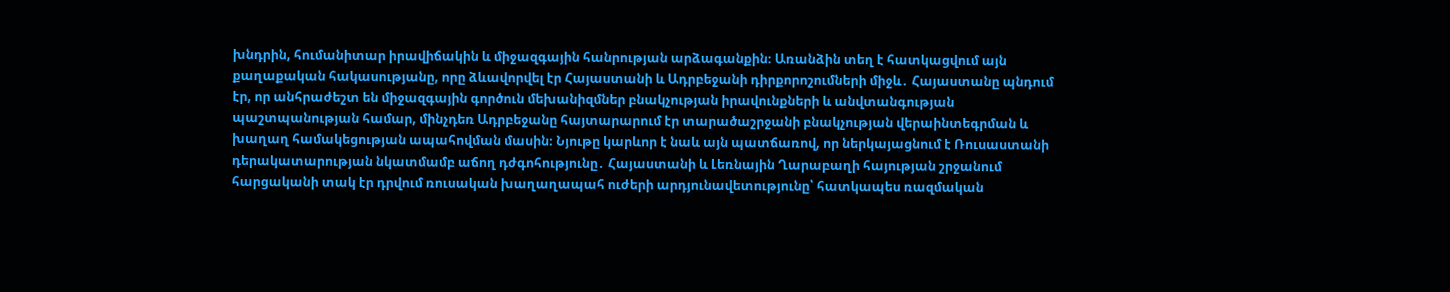խնդրին, հումանիտար իրավիճակին և միջազգային հանրության արձագանքին։ Առանձին տեղ է հատկացվում այն քաղաքական հակասությանը, որը ձևավորվել էր Հայաստանի և Ադրբեջանի դիրքորոշումների միջև․ Հայաստանը պնդում էր, որ անհրաժեշտ են միջազգային գործուն մեխանիզմներ բնակչության իրավունքների և անվտանգության պաշտպանության համար, մինչդեռ Ադրբեջանը հայտարարում էր տարածաշրջանի բնակչության վերաինտեգրման և խաղաղ համակեցության ապահովման մասին։ Նյութը կարևոր է նաև այն պատճառով, որ ներկայացնում է Ռուսաստանի դերակատարության նկատմամբ աճող դժգոհությունը․ Հայաստանի և Լեռնային Ղարաբաղի հայության շրջանում հարցականի տակ էր դրվում ռուսական խաղաղապահ ուժերի արդյունավետությունը՝ հատկապես ռազմական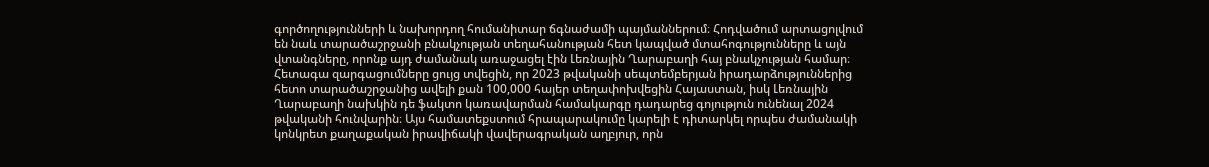գործողությունների և նախորդող հումանիտար ճգնաժամի պայմաններում։ Հոդվածում արտացոլվում են նաև տարածաշրջանի բնակչության տեղահանության հետ կապված մտահոգությունները և այն վտանգները, որոնք այդ ժամանակ առաջացել էին Լեռնային Ղարաբաղի հայ բնակչության համար։ Հետագա զարգացումները ցույց տվեցին, որ 2023 թվականի սեպտեմբերյան իրադարձություններից հետո տարածաշրջանից ավելի քան 100,000 հայեր տեղափոխվեցին Հայաստան, իսկ Լեռնային Ղարաբաղի նախկին դե ֆակտո կառավարման համակարգը դադարեց գոյություն ունենալ 2024 թվականի հունվարին։ Այս համատեքստում հրապարակումը կարելի է դիտարկել որպես ժամանակի կոնկրետ քաղաքական իրավիճակի վավերագրական աղբյուր, որն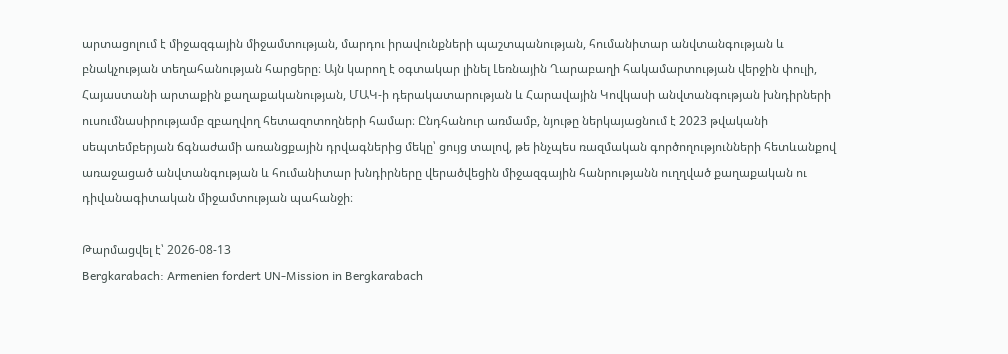արտացոլում է միջազգային միջամտության, մարդու իրավունքների պաշտպանության, հումանիտար անվտանգության և բնակչության տեղահանության հարցերը։ Այն կարող է օգտակար լինել Լեռնային Ղարաբաղի հակամարտության վերջին փուլի, Հայաստանի արտաքին քաղաքականության, ՄԱԿ-ի դերակատարության և Հարավային Կովկասի անվտանգության խնդիրների ուսումնասիրությամբ զբաղվող հետազոտողների համար։ Ընդհանուր առմամբ, նյութը ներկայացնում է 2023 թվականի սեպտեմբերյան ճգնաժամի առանցքային դրվագներից մեկը՝ ցույց տալով, թե ինչպես ռազմական գործողությունների հետևանքով առաջացած անվտանգության և հումանիտար խնդիրները վերածվեցին միջազգային հանրությանն ուղղված քաղաքական ու դիվանագիտական միջամտության պահանջի։

Թարմացվել է՝ 2026-08-13
Bergkarabach: Armenien fordert UN-Mission in Bergkarabach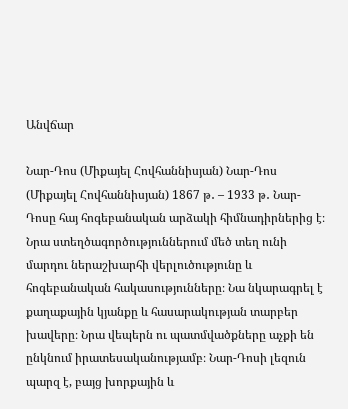Անվճար

Նար-Դոս (Միքայել Հովհաննիսյան) Նար-Դոս (Միքայել Հովհաննիսյան) 1867 թ․ – 1933 թ․ Նար-Դոսը հայ հոգեբանական արձակի հիմնադիրներից է։ Նրա ստեղծագործություններում մեծ տեղ ունի մարդու ներաշխարհի վերլուծությունը և հոգեբանական հակասությունները։ Նա նկարագրել է քաղաքային կյանքը և հասարակության տարբեր խավերը։ Նրա վեպերն ու պատմվածքները աչքի են ընկնում իրատեսականությամբ։ Նար-Դոսի լեզուն պարզ է, բայց խորքային և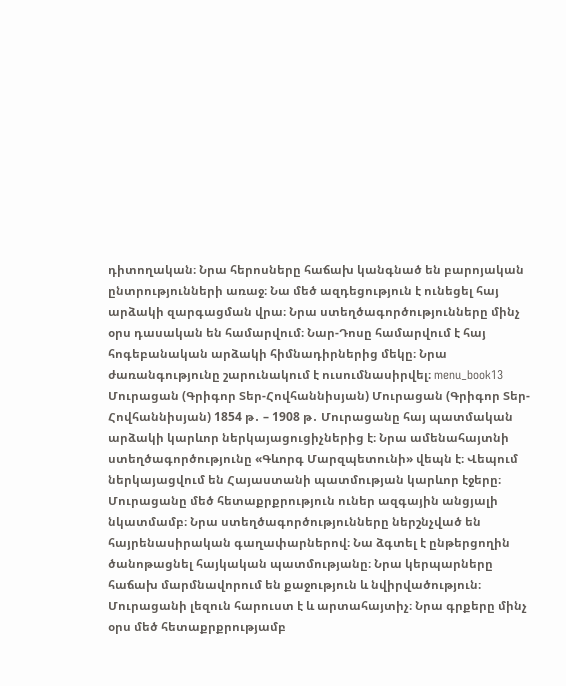դիտողական։ Նրա հերոսները հաճախ կանգնած են բարոյական ընտրությունների առաջ։ Նա մեծ ազդեցություն է ունեցել հայ արձակի զարգացման վրա։ Նրա ստեղծագործությունները մինչ օրս դասական են համարվում։ Նար-Դոսը համարվում է հայ հոգեբանական արձակի հիմնադիրներից մեկը։ Նրա ժառանգությունը շարունակում է ուսումնասիրվել։ menu_book13 Մուրացան (Գրիգոր Տեր-Հովհաննիսյան) Մուրացան (Գրիգոր Տեր-Հովհաննիսյան) 1854 թ․ – 1908 թ․ Մուրացանը հայ պատմական արձակի կարևոր ներկայացուցիչներից է։ Նրա ամենահայտնի ստեղծագործությունը «Գևորգ Մարզպետունի» վեպն է։ Վեպում ներկայացվում են Հայաստանի պատմության կարևոր էջերը։ Մուրացանը մեծ հետաքրքրություն ուներ ազգային անցյալի նկատմամբ։ Նրա ստեղծագործությունները ներշնչված են հայրենասիրական գաղափարներով։ Նա ձգտել է ընթերցողին ծանոթացնել հայկական պատմությանը։ Նրա կերպարները հաճախ մարմնավորում են քաջություն և նվիրվածություն։ Մուրացանի լեզուն հարուստ է և արտահայտիչ։ Նրա գրքերը մինչ օրս մեծ հետաքրքրությամբ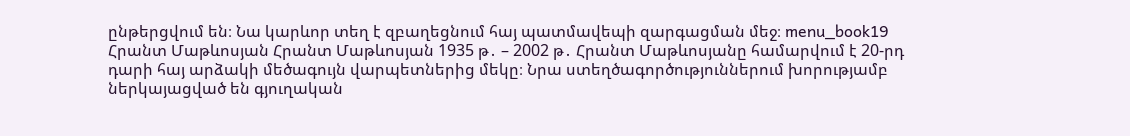ընթերցվում են։ Նա կարևոր տեղ է զբաղեցնում հայ պատմավեպի զարգացման մեջ։ menu_book19 Հրանտ Մաթևոսյան Հրանտ Մաթևոսյան 1935 թ․ – 2002 թ․ Հրանտ Մաթևոսյանը համարվում է 20-րդ դարի հայ արձակի մեծագույն վարպետներից մեկը։ Նրա ստեղծագործություններում խորությամբ ներկայացված են գյուղական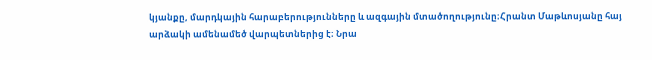կյանքը, մարդկային հարաբերությունները և ազգային մտածողությունը։Հրանտ Մաթևոսյանը հայ արձակի ամենամեծ վարպետներից է։ Նրա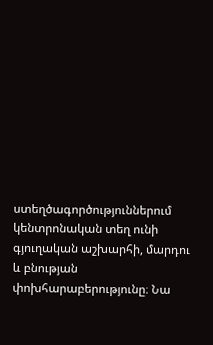ստեղծագործություններում կենտրոնական տեղ ունի գյուղական աշխարհի, մարդու և բնության փոխհարաբերությունը։ Նա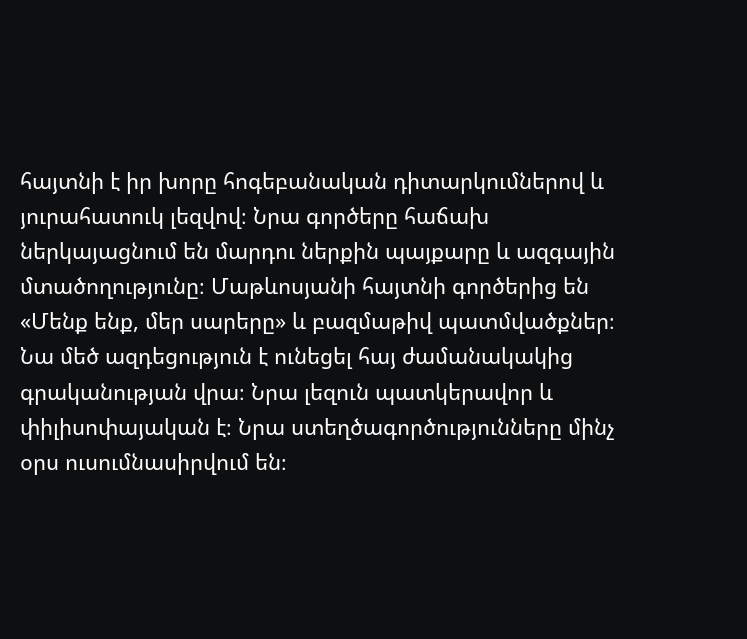հայտնի է իր խորը հոգեբանական դիտարկումներով և յուրահատուկ լեզվով։ Նրա գործերը հաճախ ներկայացնում են մարդու ներքին պայքարը և ազգային մտածողությունը։ Մաթևոսյանի հայտնի գործերից են «Մենք ենք, մեր սարերը» և բազմաթիվ պատմվածքներ։ Նա մեծ ազդեցություն է ունեցել հայ ժամանակակից գրականության վրա։ Նրա լեզուն պատկերավոր և փիլիսոփայական է։ Նրա ստեղծագործությունները մինչ օրս ուսումնասիրվում են։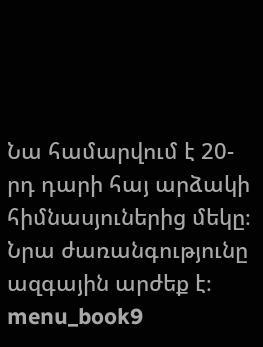Նա համարվում է 20-րդ դարի հայ արձակի հիմնասյուներից մեկը։ Նրա ժառանգությունը ազգային արժեք է։ menu_book9